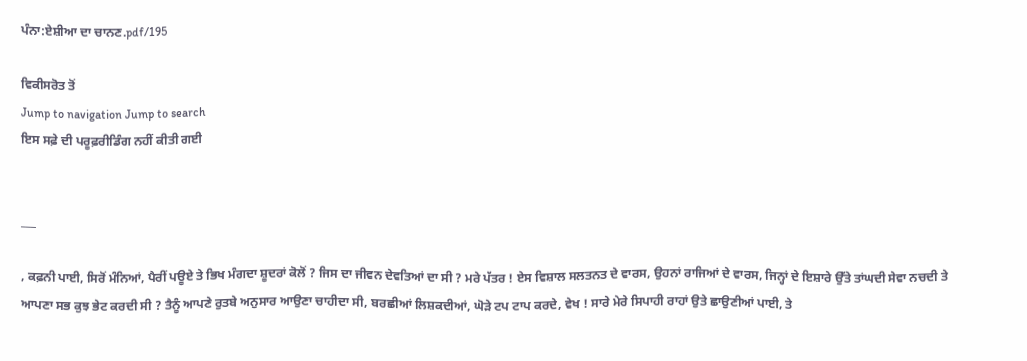ਪੰਨਾ:ਏਸ਼ੀਆ ਦਾ ਚਾਨਣ.pdf/195

ਵਿਕੀਸਰੋਤ ਤੋਂ
Jump to navigation Jump to search
ਇਸ ਸਫ਼ੇ ਦੀ ਪਰੂਫ਼ਰੀਡਿੰਗ ਨਹੀਂ ਕੀਤੀ ਗਈ


___

, ਕਫ਼ਨੀ ਪਾਈ, ਸਿਰੋਂ ਮੰਨਿਆਂ, ਪੈਰੀਂ ਪਊਏ ਤੇ ਭਿਖ ਮੰਗਦਾ ਸ਼ੂਦਰਾਂ ਕੋਲੋਂ ? ਜਿਸ ਦਾ ਜੀਵਨ ਦੇਵਤਿਆਂ ਦਾ ਸੀ ? ਮਰੇ ਪੱਤਰ ! ਏਸ ਵਿਸ਼ਾਲ ਸਲਤਨਤ ਦੇ ਵਾਰਸ, ਉਹਨਾਂ ਰਾਜਿਆਂ ਦੇ ਵਾਰਸ, ਜਿਨ੍ਹਾਂ ਦੇ ਇਸ਼ਾਰੇ ਉੱਤੇ ਤਾਂਘਦੀ ਸੇਵਾ ਨਚਦੀ ਤੇ ਆਪਣਾ ਸਭ ਕੁਝ ਭੇਟ ਕਰਦੀ ਸੀ ? ਤੈਨੂੰ ਆਪਣੇ ਰੁਤਬੇ ਅਨੁਸਾਰ ਆਉਣਾ ਚਾਹੀਦਾ ਸੀ, ਬਰਛੀਆਂ ਲਿਸ਼ਕਦੀਆਂ, ਘੋੜੇ ਟਪ ਟਾਪ ਕਰਦੇ, ਵੇਖ ! ਸਾਰੇ ਮੇਰੇ ਸਿਪਾਹੀ ਰਾਹਾਂ ਉਤੇ ਛਾਉਣੀਆਂ ਪਾਈ, ਤੇ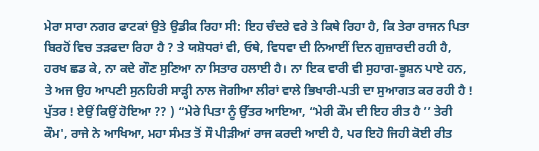ਮੇਰਾ ਸਾਰਾ ਨਗਰ ਫਾਟਕਾਂ ਉਤੇ ਉਡੀਕ ਰਿਹਾ ਸੀ: ਇਹ ਚੰਦਰੇ ਵਰੇ ਤੇ ਕਿਥੇ ਰਿਹਾ ਹੈ, ਕਿ ਤੇਰਾ ਰਾਜਨ ਪਿਤਾ ਬਿਰਹੋਂ ਵਿਚ ਤੜਫਦਾ ਰਿਹਾ ਹੈ ? ਤੇ ਯਸ਼ੋਧਰਾਂ ਵੀ, ਓਥੇ, ਵਿਧਵਾ ਦੀ ਨਿਆਈਂ ਦਿਨ ਗੁਜ਼ਾਰਦੀ ਰਹੀ ਹੈ, ਹਰਖ ਛਡ ਕੇ, ਨਾ ਕਦੇ ਗੌਣ ਸੁਣਿਆ ਨਾ ਸਿਤਾਰ ਹਲਾਈ ਹੈ। ਨਾ ਇਕ ਵਾਰੀ ਵੀ ਸੁਹਾਗ-ਭੂਸ਼ਨ ਪਾਏ ਹਨ, ਤੇ ਅਜ ਉਹ ਆਪਣੀ ਸੁਨਹਿਰੀ ਸਾੜ੍ਹੀ ਨਾਲ ਜੋਗੀਆ ਲੀਰਾਂ ਵਾਲੇ ਭਿਖਾਰੀ-ਪਤੀ ਦਾ ਸੁਆਗਤ ਕਰ ਰਹੀ ਹੈ ! ਪੁੱਤਰ ! ਏਉਂ ਕਿਉਂ ਹੋਇਆ ?? ) “ਮੇਰੇ ਪਿਤਾ ਨੂੰ ਉੱਤਰ ਆਇਆ, “ਮੇਰੀ ਕੌਮ ਦੀ ਇਹ ਰੀਤ ਹੈ ’’ ਤੇਰੀ ਕੌਮ', ਰਾਜੇ ਨੇ ਆਖਿਆ, ਮਹਾ ਸੰਮਤ ਤੋਂ ਸੌ ਪੀੜੀਆਂ ਰਾਜ ਕਰਦੀ ਆਈ ਹੈ, ਪਰ ਇਹੋ ਜਿਹੀ ਕੋਈ ਰੀਤ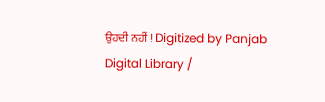ਉਹਦੀ ਨਹੀਂ ! Digitized by Panjab Digital Library /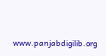www.panjabdigilib.org